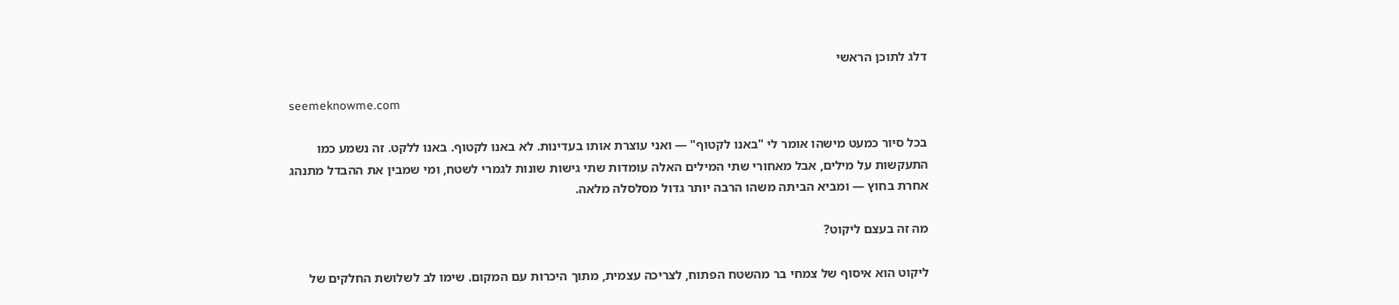דלג לתוכן הראשי

seemeknowme.com

בכל סיור כמעט מישהו אומר לי "באנו לקטוף" — ואני עוצרת אותו בעדינות. לא באנו לקטוף. באנו ללקט. זה נשמע כמו התעקשות על מילים, אבל מאחורי שתי המילים האלה עומדות שתי גישות שונות לגמרי לשטח, ומי שמבין את ההבדל מתנהג אחרת בחוץ — ומביא הביתה משהו הרבה יותר גדול מסלסלה מלאה.

מה זה בעצם ליקוט?

ליקוט הוא איסוף של צמחי בר מהשטח הפתוח, לצריכה עצמית, מתוך היכרות עם המקום. שימו לב לשלושת החלקים של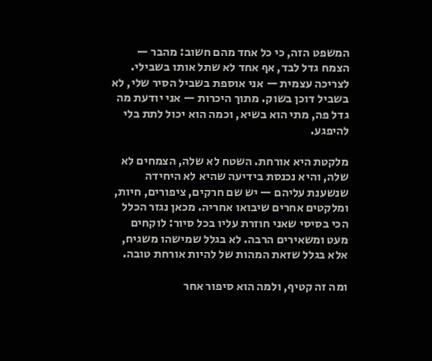המשפט הזה, כי כל אחד מהם חשוב: מהבר — הצמח גדל לבד, אף אחד לא שתל אותו בשבילי. לצריכה עצמית — אני אוספת בשביל הסיר שלי, לא בשביל דוכן בשוק. מתוך היכרות — אני יודעת מה גדל פה, מתי הוא בשיא, וכמה הוא יכול לתת בלי להיפגע.

מלקטת היא אורחת. השטח לא שלה, הצמחים לא שלה, והיא נכנסת בידיעה שהיא לא היחידה שנשענת עליהם — יש שם חרקים, ציפורים, חיות, ומלקטים אחרים שיבואו אחריה. מכאן נגזר הכלל הכי בסיסי שאני חוזרת עליו בכל סיור: לוקחים מעט ומשאירים הרבה. לא בגלל שמישהו משגיח, אלא בגלל שזאת המהות של להיות אורחת טובה.

ומה זה קטיף, ולמה הוא סיפור אחר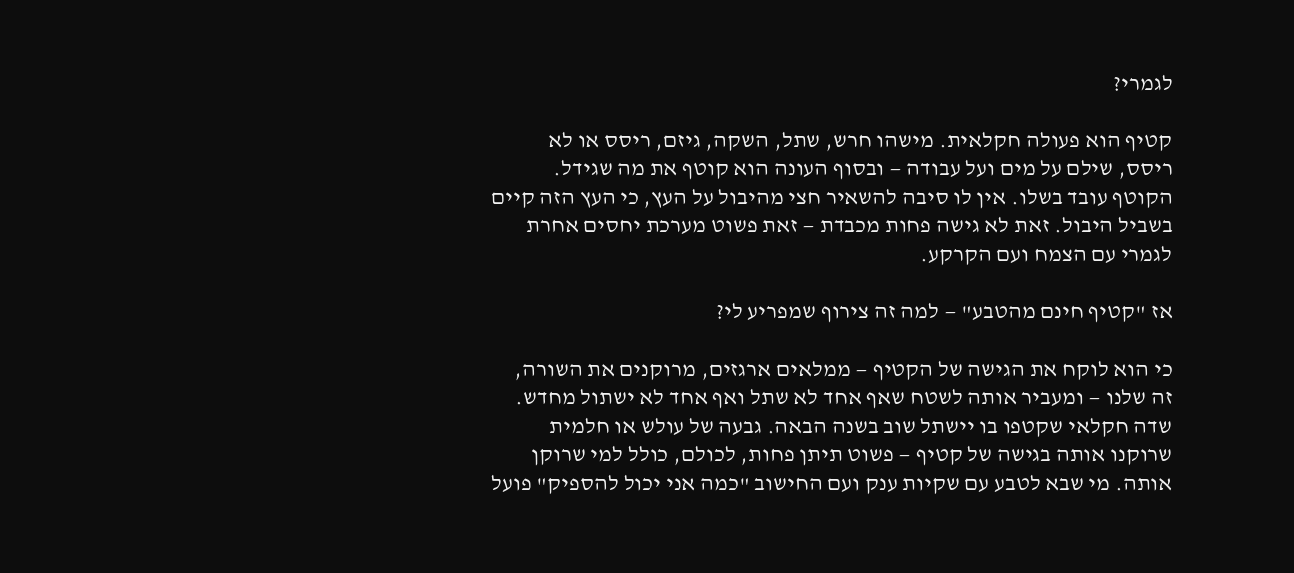לגמרי?

קטיף הוא פעולה חקלאית. מישהו חרש, שתל, השקה, גיזם, ריסס או לא ריסס, שילם על מים ועל עבודה — ובסוף העונה הוא קוטף את מה שגידל. הקוטף עובד בשלו. אין לו סיבה להשאיר חצי מהיבול על העץ, כי העץ הזה קיים בשביל היבול. זאת לא גישה פחות מכבדת — זאת פשוט מערכת יחסים אחרת לגמרי עם הצמח ועם הקרקע.

אז "קטיף חינם מהטבע" — למה זה צירוף שמפריע לי?

כי הוא לוקח את הגישה של הקטיף — ממלאים ארגזים, מרוקנים את השורה, זה שלנו — ומעביר אותה לשטח שאף אחד לא שתל ואף אחד לא ישתול מחדש. שדה חקלאי שקטפו בו יישתל שוב בשנה הבאה. גבעה של עולש או חלמית שרוקנו אותה בגישה של קטיף — פשוט תיתן פחות, לכולם, כולל למי שרוקן אותה. מי שבא לטבע עם שקיות ענק ועם החישוב "כמה אני יכול להספיק" פועל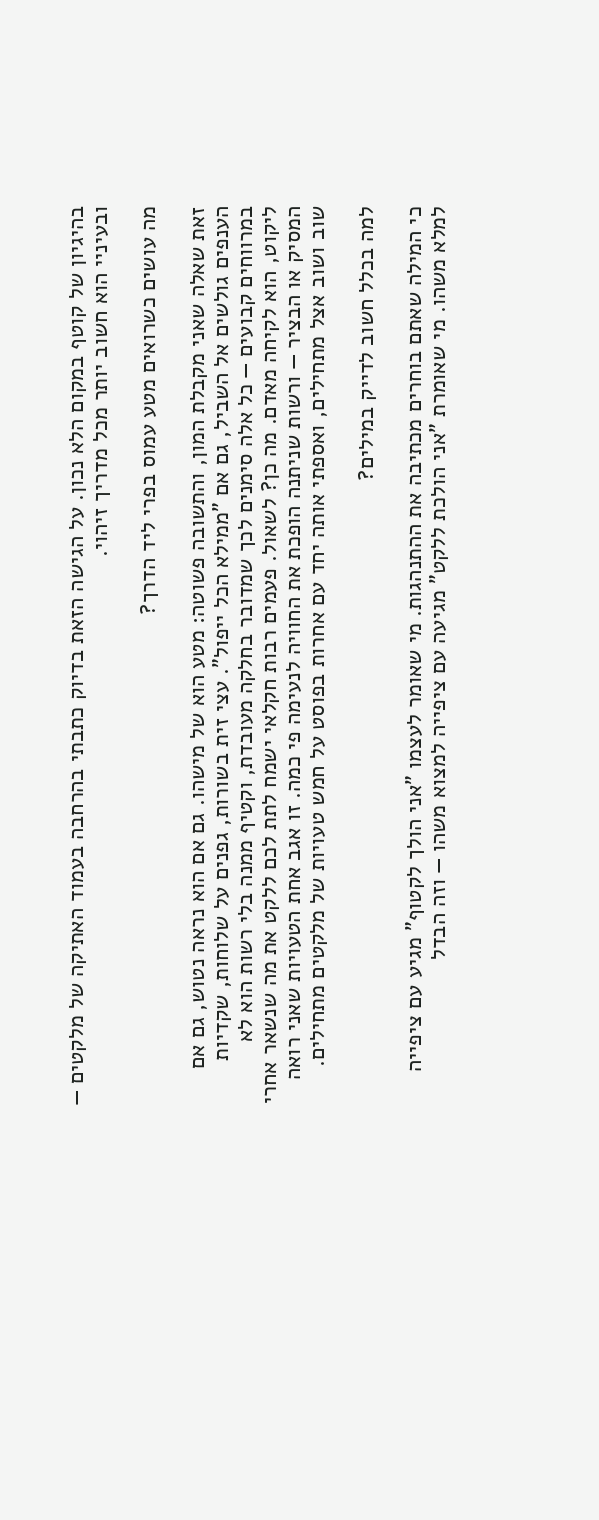בהיגיון של קוטף במקום הלא נכון. על הגישה הזאת בדיוק כתבתי בהרחבה בעמוד האתיקה של מלקטים — ובעיניי הוא חשוב יותר מכל מדריך זיהוי.

מה עושים כשרואים מטע עמוס בפרי ליד הדרך?

זאת שאלה שאני מקבלת המון, והתשובה פשוטה: מטע הוא של מישהו. גם אם הוא נראה נטוש, גם אם הענפים גולשים אל השביל, גם אם "ממילא הכל ייפול". עצי זית בשורות, גפנים על שלוחות, שקדיות במרווחים קבועים — כל אלה סימנים לכך שמדובר בחלקה מעובדת, וקטיף ממנה בלי רשות הוא לא ליקוט, הוא לקיחה מאדם. מה כן? לשאול. פעמים רבות חקלאי ישמח לתת לכם ללקט את מה שנשאר אחרי המסיק או הבציר — ורשות שניתנה הופכת את החוויה לנעימה פי כמה. זו אגב אחת הטעויות שאני רואה שוב ושוב אצל מתחילים, ואספתי אותה יחד עם אחרות בפוסט על חמש טעויות של מלקטים מתחילים.

למה בכלל חשוב לדייק במילים?

כי המילה שאתם בוחרים מכתיבה את ההתנהגות. מי שאומר לעצמו "אני הולך לקטוף" מגיע עם ציפייה למלא משהו. מי שאומרת "אני הולכת ללקט" מגיעה עם ציפייה למצוא משהו — וזה הבדל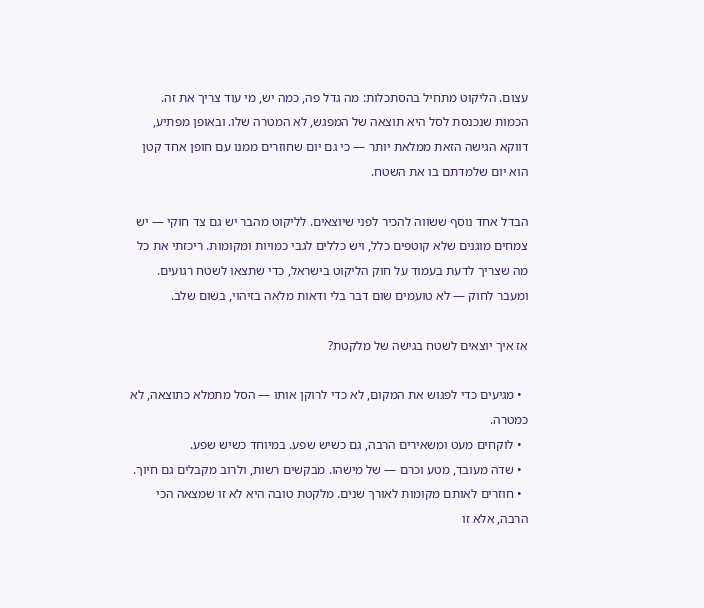עצום. הליקוט מתחיל בהסתכלות: מה גדל פה, כמה יש, מי עוד צריך את זה. הכמות שנכנסת לסל היא תוצאה של המפגש, לא המטרה שלו. ובאופן מפתיע, דווקא הגישה הזאת ממלאת יותר — כי גם יום שחוזרים ממנו עם חופן אחד קטן הוא יום שלמדתם בו את השטח.

הבדל אחד נוסף ששווה להכיר לפני שיוצאים. לליקוט מהבר יש גם צד חוקי — יש צמחים מוגנים שלא קוטפים כלל, ויש כללים לגבי כמויות ומקומות. ריכזתי את כל מה שצריך לדעת בעמוד על חוק הליקוט בישראל, כדי שתצאו לשטח רגועים. ומעבר לחוק — לא טועמים שום דבר בלי ודאות מלאה בזיהוי, בשום שלב.

אז איך יוצאים לשטח בגישה של מלקטת?

  • מגיעים כדי לפגוש את המקום, לא כדי לרוקן אותו — הסל מתמלא כתוצאה, לא כמטרה.
  • לוקחים מעט ומשאירים הרבה, גם כשיש שפע. במיוחד כשיש שפע.
  • שדה מעובד, מטע וכרם — של מישהו. מבקשים רשות, ולרוב מקבלים גם חיוך.
  • חוזרים לאותם מקומות לאורך שנים. מלקטת טובה היא לא זו שמצאה הכי הרבה, אלא זו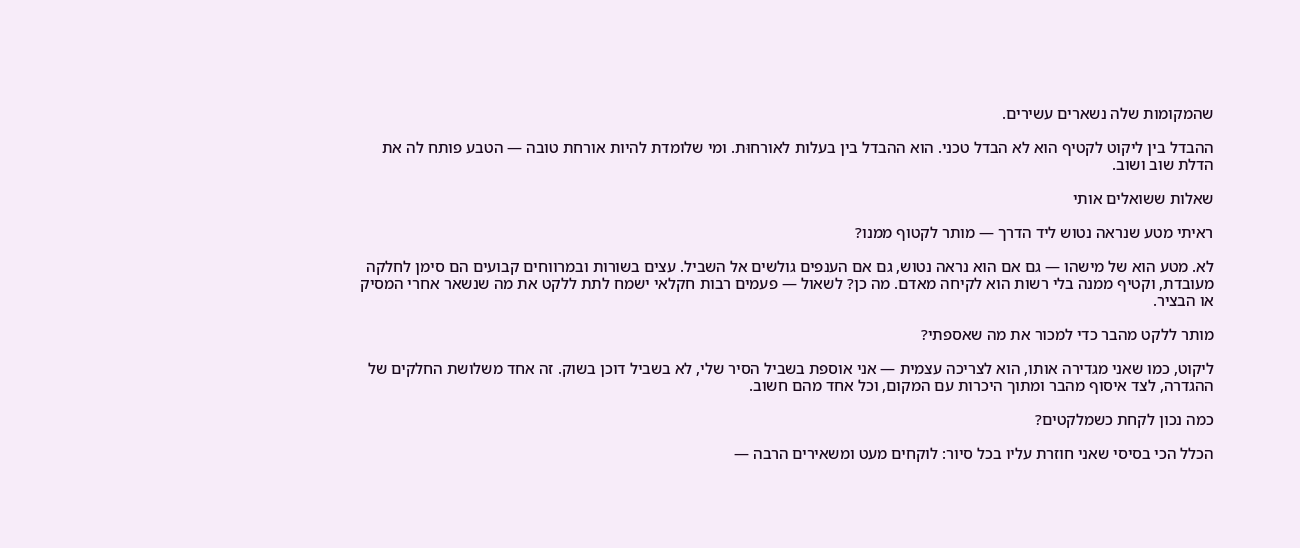שהמקומות שלה נשארים עשירים.

ההבדל בין ליקוט לקטיף הוא לא הבדל טכני. הוא ההבדל בין בעלות לאורחוּת. ומי שלומדת להיות אורחת טובה — הטבע פותח לה את הדלת שוב ושוב.

שאלות ששואלים אותי

ראיתי מטע שנראה נטוש ליד הדרך — מותר לקטוף ממנו?

לא. מטע הוא של מישהו — גם אם הוא נראה נטוש, גם אם הענפים גולשים אל השביל. עצים בשורות ובמרווחים קבועים הם סימן לחלקה מעובדת, וקטיף ממנה בלי רשות הוא לקיחה מאדם. מה כן? לשאול — פעמים רבות חקלאי ישמח לתת ללקט את מה שנשאר אחרי המסיק או הבציר.

מותר ללקט מהבר כדי למכור את מה שאספתי?

ליקוט, כמו שאני מגדירה אותו, הוא לצריכה עצמית — אני אוספת בשביל הסיר שלי, לא בשביל דוכן בשוק. זה אחד משלושת החלקים של ההגדרה, לצד איסוף מהבר ומתוך היכרות עם המקום, וכל אחד מהם חשוב.

כמה נכון לקחת כשמלקטים?

הכלל הכי בסיסי שאני חוזרת עליו בכל סיור: לוקחים מעט ומשאירים הרבה —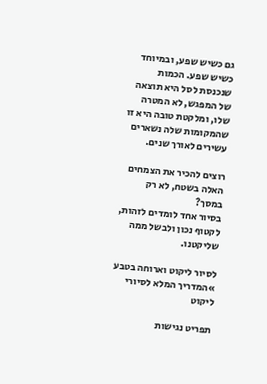גם כשיש שפע, ובמיוחד כשיש שפע. הכמות שנכנסת לסל היא תוצאה של המפגש, לא המטרה שלו, ומלקטת טובה היא זו שהמקומות שלה נשארים עשירים לאורך שנים.

רוצים להכיר את הצמחים האלה בשטח, לא רק במסך?
בסיור אחד לומדים לזהות, לקטוף נכון ולבשל ממה שליקטנו.

לסיור ליקוט וארוחה בטבע »המדריך המלא לסיורי ליקוט

תפריט נגישות